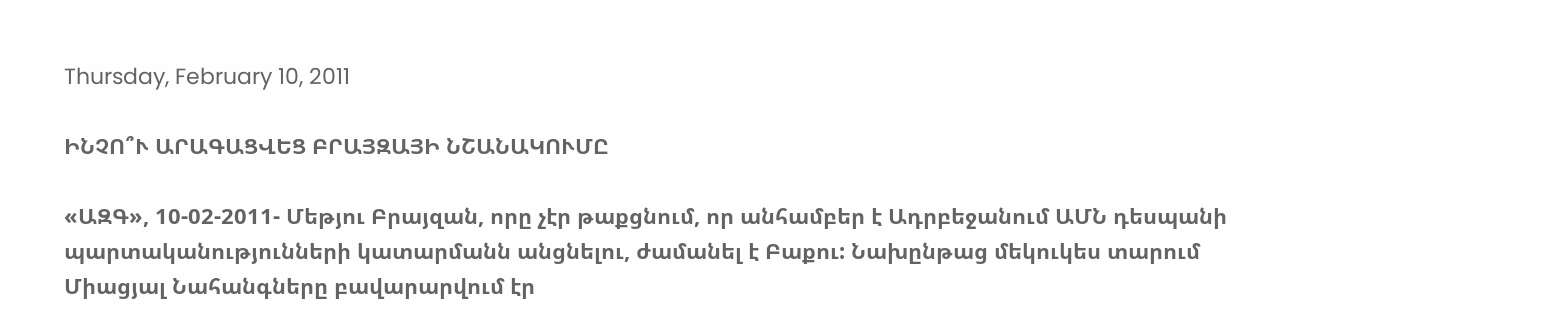Thursday, February 10, 2011

ԻՆՉՈ՞Ւ ԱՐԱԳԱՑՎԵՑ ԲՐԱՅԶԱՅԻ ՆՇԱՆԱԿՈՒՄԸ

«ԱԶԳ», 10-02-2011- Մեթյու Բրայզան, որը չէր թաքցնում, որ անհամբեր է Ադրբեջանում ԱՄՆ դեսպանի պարտականությունների կատարմանն անցնելու, ժամանել է Բաքու: Նախընթաց մեկուկես տարում Միացյալ Նահանգները բավարարվում էր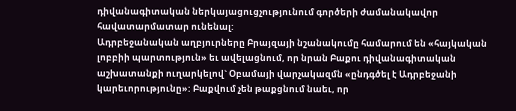դիվանագիտական ներկայացուցչությունում գործերի ժամանակավոր հավատարմատար ունենալ:
Ադրբեջանական աղբյուրները Բրայզայի նշանակումը համարում են «հայկական լոբբիի պարտություն» եւ ավելացնում, որ նրան Բաքու դիվանագիտական աշխատանքի ուղարկելով` Օբամայի վարչակազմն «ընդգծել է Ադրբեջանի կարեւորությունը»: Բաքվում չեն թաքցնում նաեւ, որ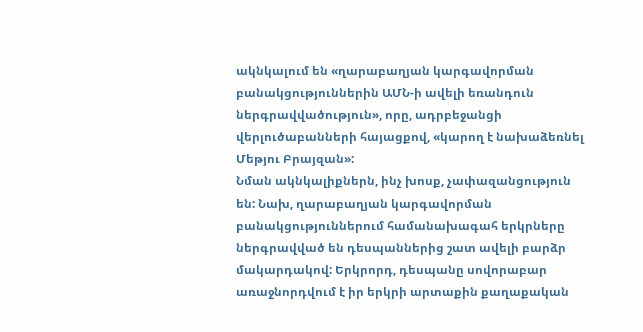ակնկալում են «ղարաբաղյան կարգավորման բանակցություններին ԱՄՆ-ի ավելի եռանդուն ներգրավվածություն», որը, ադրբեջանցի վերլուծաբանների հայացքով, «կարող է նախաձեռնել Մեթյու Բրայզան»:
Նման ակնկալիքներն, ինչ խոսք, չափազանցություն են: Նախ, ղարաբաղյան կարգավորման բանակցություններում համանախագահ երկրները ներգրավված են դեսպաններից շատ ավելի բարձր մակարդակով: Երկրորդ, դեսպանը սովորաբար առաջնորդվում է իր երկրի արտաքին քաղաքական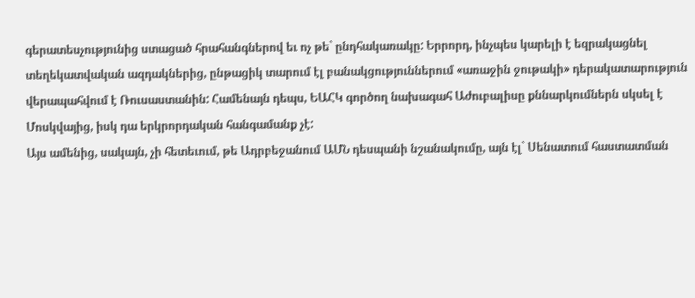գերատեսչությունից ստացած հրահանգներով եւ ոչ թե` ընդհակառակը: Երրորդ, ինչպես կարելի է եզրակացնել տեղեկատվական ազդակներից, ընթացիկ տարում էլ բանակցություններում «առաջին ջութակի» դերակատարություն վերապահվում է Ռուսաստանին: Համենայն դեպս, ԵԱՀԿ գործող նախագահ Աժուբալիսը քննարկումներն սկսել է Մոսկվայից, իսկ դա երկրորդական հանգամանք չէ:
Այս ամենից, սակայն, չի հետեւում, թե Ադրբեջանում ԱՄՆ դեսպանի նշանակումը, այն էլ` Սենատում հաստատման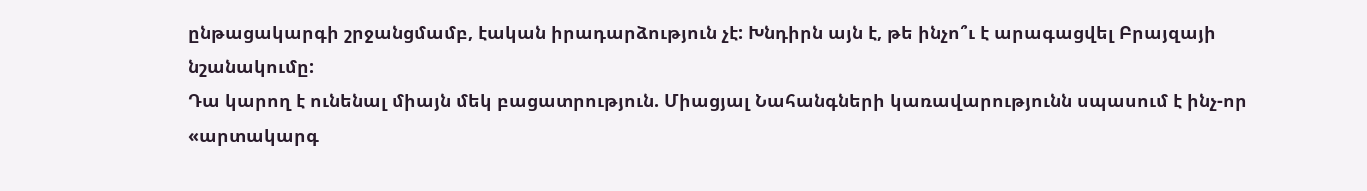ընթացակարգի շրջանցմամբ, էական իրադարձություն չէ: Խնդիրն այն է, թե ինչո՞ւ է արագացվել Բրայզայի նշանակումը:
Դա կարող է ունենալ միայն մեկ բացատրություն. Միացյալ Նահանգների կառավարությունն սպասում է ինչ-որ «արտակարգ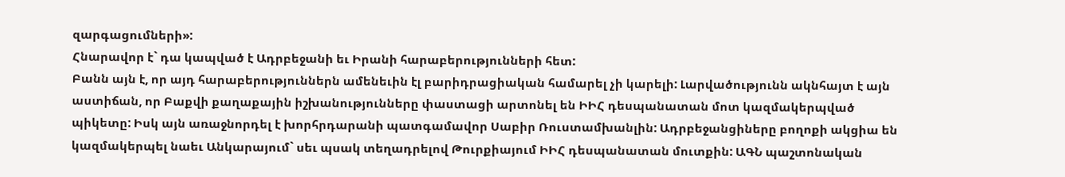զարգացումների»:
Հնարավոր է` դա կապված է Ադրբեջանի եւ Իրանի հարաբերությունների հետ:
Բանն այն է, որ այդ հարաբերություններն ամենեւին էլ բարիդրացիական համարել չի կարելի: Լարվածությունն ակնհայտ է այն աստիճան, որ Բաքվի քաղաքային իշխանությունները փաստացի արտոնել են ԻԻՀ դեսպանատան մոտ կազմակերպված պիկետը: Իսկ այն առաջնորդել է խորհրդարանի պատգամավոր Սաբիր Ռուստամխանլին: Ադրբեջանցիները բողոքի ակցիա են կազմակերպել նաեւ Անկարայում` սեւ պսակ տեղադրելով Թուրքիայում ԻԻՀ դեսպանատան մուտքին: ԱԳՆ պաշտոնական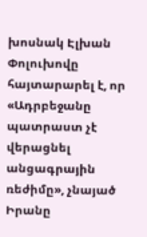խոսնակ Էլխան Փոլուխովը հայտարարել է, որ «Ադրբեջանը պատրաստ չէ վերացնել անցագրային ռեժիմը», չնայած Իրանը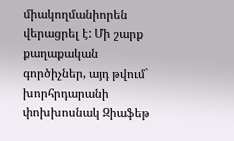միակողմանիորեն վերացրել է: Մի շարք քաղաքական գործիչներ, այդ թվում` խորհրդարանի փոխխոսնակ Զիաֆեթ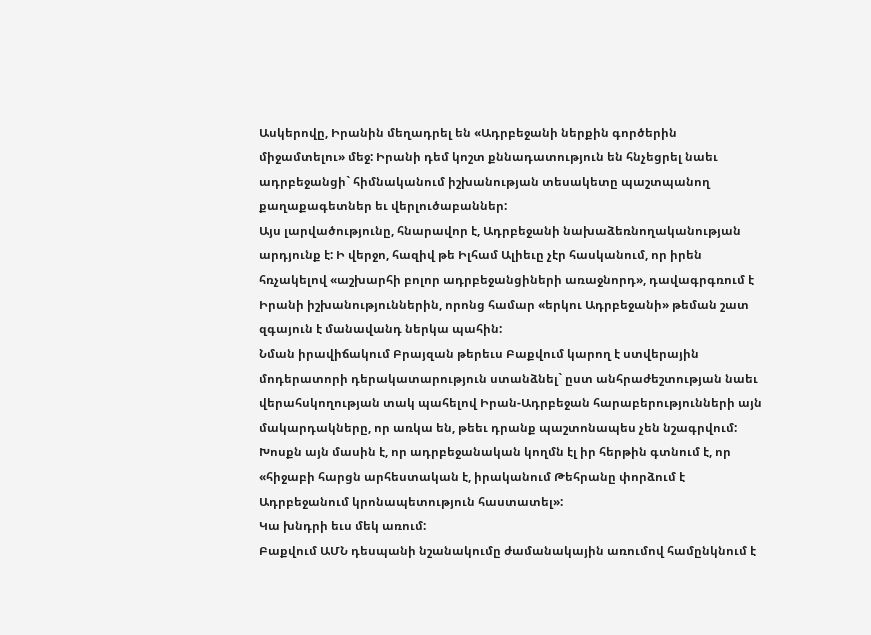Ասկերովը, Իրանին մեղադրել են «Ադրբեջանի ներքին գործերին միջամտելու» մեջ: Իրանի դեմ կոշտ քննադատություն են հնչեցրել նաեւ ադրբեջանցի` հիմնականում իշխանության տեսակետը պաշտպանող քաղաքագետներ եւ վերլուծաբաններ:
Այս լարվածությունը, հնարավոր է, Ադրբեջանի նախաձեռնողականության արդյունք է: Ի վերջո, հազիվ թե Իլհամ Ալիեւը չէր հասկանում, որ իրեն հռչակելով «աշխարհի բոլոր ադրբեջանցիների առաջնորդ», դավագրգռում է Իրանի իշխանություններին, որոնց համար «երկու Ադրբեջանի» թեման շատ զգայուն է մանավանդ ներկա պահին:
Նման իրավիճակում Բրայզան թերեւս Բաքվում կարող է ստվերային մոդերատորի դերակատարություն ստանձնել` ըստ անհրաժեշտության նաեւ վերահսկողության տակ պահելով Իրան-Ադրբեջան հարաբերությունների այն մակարդակները, որ առկա են, թեեւ դրանք պաշտոնապես չեն նշագրվում: Խոսքն այն մասին է, որ ադրբեջանական կողմն էլ իր հերթին գտնում է, որ «հիջաբի հարցն արհեստական է, իրականում Թեհրանը փորձում է Ադրբեջանում կրոնապետություն հաստատել»:
Կա խնդրի եւս մեկ առում:
Բաքվում ԱՄՆ դեսպանի նշանակումը ժամանակային առումով համընկնում է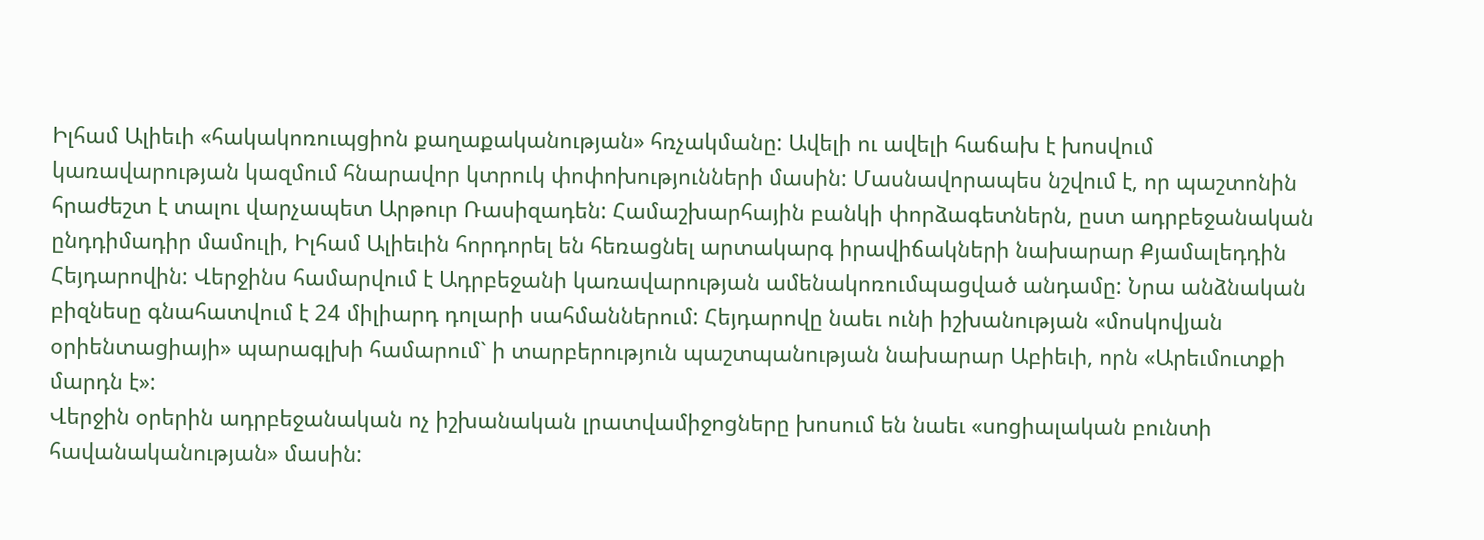Իլհամ Ալիեւի «հակակոռուպցիոն քաղաքականության» հռչակմանը: Ավելի ու ավելի հաճախ է խոսվում կառավարության կազմում հնարավոր կտրուկ փոփոխությունների մասին: Մասնավորապես նշվում է, որ պաշտոնին հրաժեշտ է տալու վարչապետ Արթուր Ռասիզադեն: Համաշխարհային բանկի փորձագետներն, ըստ ադրբեջանական ընդդիմադիր մամուլի, Իլհամ Ալիեւին հորդորել են հեռացնել արտակարգ իրավիճակների նախարար Քյամալեդդին Հեյդարովին: Վերջինս համարվում է Ադրբեջանի կառավարության ամենակոռումպացված անդամը: Նրա անձնական բիզնեսը գնահատվում է 24 միլիարդ դոլարի սահմաններում: Հեյդարովը նաեւ ունի իշխանության «մոսկովյան օրիենտացիայի» պարագլխի համարում` ի տարբերություն պաշտպանության նախարար Աբիեւի, որն «Արեւմուտքի մարդն է»:
Վերջին օրերին ադրբեջանական ոչ իշխանական լրատվամիջոցները խոսում են նաեւ «սոցիալական բունտի հավանականության» մասին: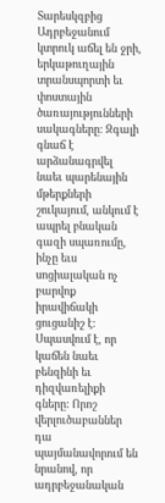Տարեսկզբից Ադրբեջանում կտրուկ աճել են ջրի, երկաթուղային տրանսպորտի եւ փոստային ծառայությունների սակագները: Զգալի գնաճ է արձանագրվել նաեւ պարենային մթերքների շուկայում, անկում է ապրել բնական գազի սպառումը, ինչը եւս սոցիալական ոչ բարվոք իրավիճակի ցուցանիշ է:
Սպասվում է, որ կաճեն նաեւ բենզինի եւ դիզվառելիքի գները: Որոշ վերլուծաբաններ դա պայմանավորում են նրանով, որ ադրբեջանական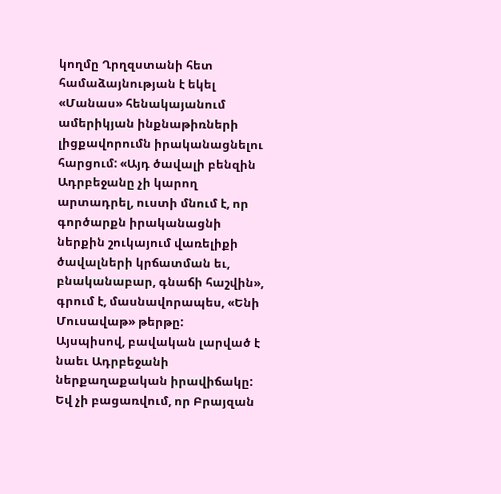կողմը Ղրղզստանի հետ համաձայնության է եկել «Մանաս» հենակայանում ամերիկյան ինքնաթիռների լիցքավորումն իրականացնելու հարցում: «Այդ ծավալի բենզին Ադրբեջանը չի կարող արտադրել, ուստի մնում է, որ գործարքն իրականացնի ներքին շուկայում վառելիքի ծավալների կրճատման եւ, բնականաբար, գնաճի հաշվին», գրում է, մասնավորապես, «Ենի Մուսավաթ» թերթը:
Այսպիսով, բավական լարված է նաեւ Ադրբեջանի ներքաղաքական իրավիճակը: Եվ չի բացառվում, որ Բրայզան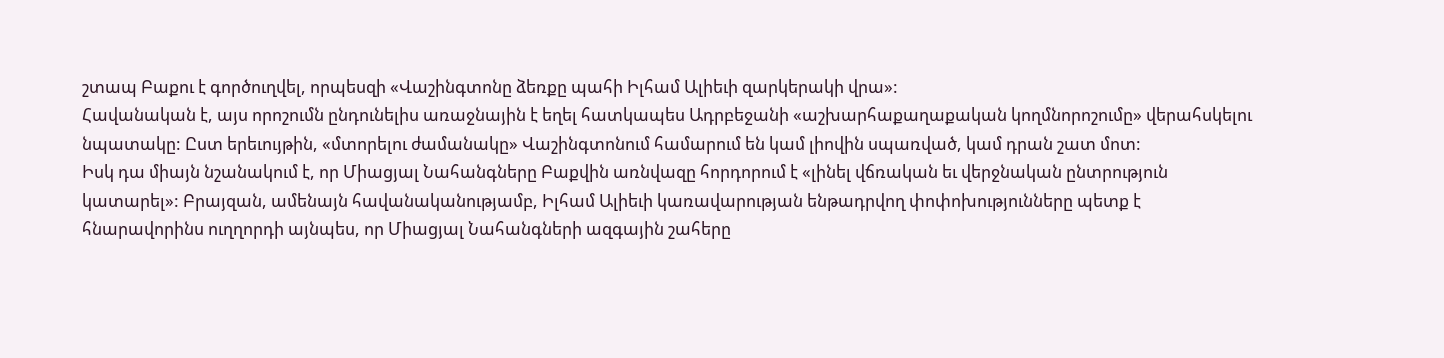շտապ Բաքու է գործուղվել, որպեսզի «Վաշինգտոնը ձեռքը պահի Իլհամ Ալիեւի զարկերակի վրա»:
Հավանական է, այս որոշումն ընդունելիս առաջնային է եղել հատկապես Ադրբեջանի «աշխարհաքաղաքական կողմնորոշումը» վերահսկելու նպատակը: Ըստ երեւույթին, «մտորելու ժամանակը» Վաշինգտոնում համարում են կամ լիովին սպառված, կամ դրան շատ մոտ:
Իսկ դա միայն նշանակում է, որ Միացյալ Նահանգները Բաքվին առնվազը հորդորում է «լինել վճռական եւ վերջնական ընտրություն կատարել»: Բրայզան, ամենայն հավանականությամբ, Իլհամ Ալիեւի կառավարության ենթադրվող փոփոխությունները պետք է հնարավորինս ուղղորդի այնպես, որ Միացյալ Նահանգների ազգային շահերը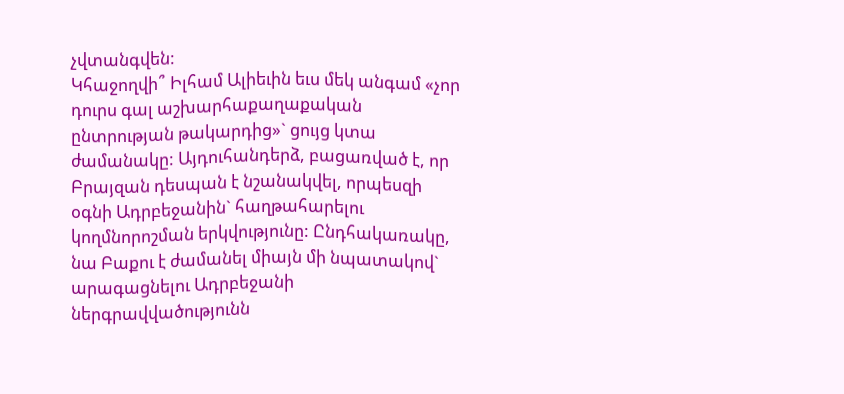չվտանգվեն:
Կհաջողվի՞ Իլհամ Ալիեւին եւս մեկ անգամ «չոր դուրս գալ աշխարհաքաղաքական ընտրության թակարդից»` ցույց կտա ժամանակը: Այդուհանդերձ, բացառված է, որ Բրայզան դեսպան է նշանակվել, որպեսզի օգնի Ադրբեջանին` հաղթահարելու կողմնորոշման երկվությունը: Ընդհակառակը, նա Բաքու է ժամանել միայն մի նպատակով` արագացնելու Ադրբեջանի ներգրավվածությունն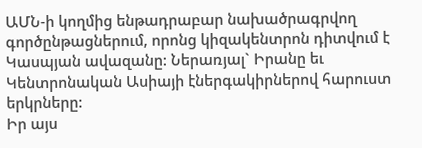ԱՄՆ-ի կողմից ենթադրաբար նախածրագրվող գործընթացներում, որոնց կիզակենտրոն դիտվում է Կասպյան ավազանը: Ներառյալ` Իրանը եւ Կենտրոնական Ասիայի էներգակիրներով հարուստ երկրները:
Իր այս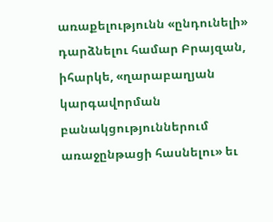առաքելությունն «ընդունելի» դարձնելու համար Բրայզան, իհարկե, «ղարաբաղյան կարգավորման բանակցություններում առաջընթացի հասնելու» եւ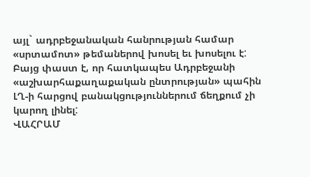այլ` ադրբեջանական հանրության համար «սրտամոտ» թեմաներով խոսել եւ խոսելու է: Բայց փաստ է, որ հատկապես Ադրբեջանի «աշխարհաքաղաքական ընտրության» պահին ԼՂ-ի հարցով բանակցություններում ճեղքում չի կարող լինել:
ՎԱՀՐԱՄ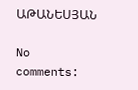ԱԹԱՆԵՍՅԱՆ

No comments: